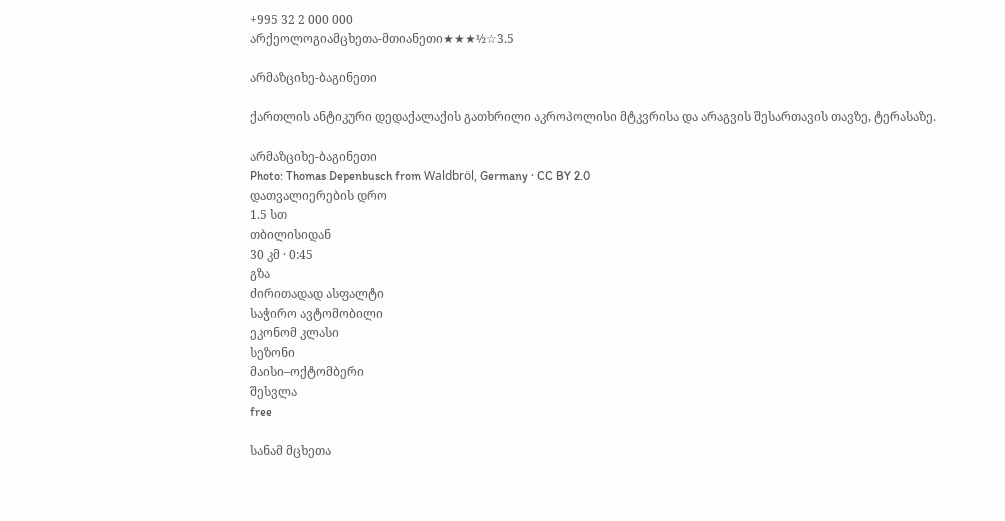+995 32 2 000 000
არქეოლოგიამცხეთა-მთიანეთი★★★½☆3.5

არმაზციხე-ბაგინეთი

ქართლის ანტიკური დედაქალაქის გათხრილი აკროპოლისი მტკვრისა და არაგვის შესართავის თავზე, ტერასაზე.

არმაზციხე-ბაგინეთი
Photo: Thomas Depenbusch from Waldbröl, Germany · CC BY 2.0
დათვალიერების დრო
1.5 სთ
თბილისიდან
30 კმ · 0:45
გზა
ძირითადად ასფალტი
საჭირო ავტომობილი
ეკონომ კლასი
სეზონი
მაისი–ოქტომბერი
შესვლა
free

სანამ მცხეთა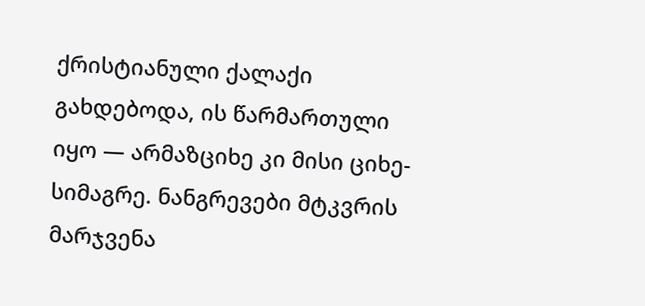ქრისტიანული ქალაქი გახდებოდა, ის წარმართული იყო — არმაზციხე კი მისი ციხე-სიმაგრე. ნანგრევები მტკვრის მარჯვენა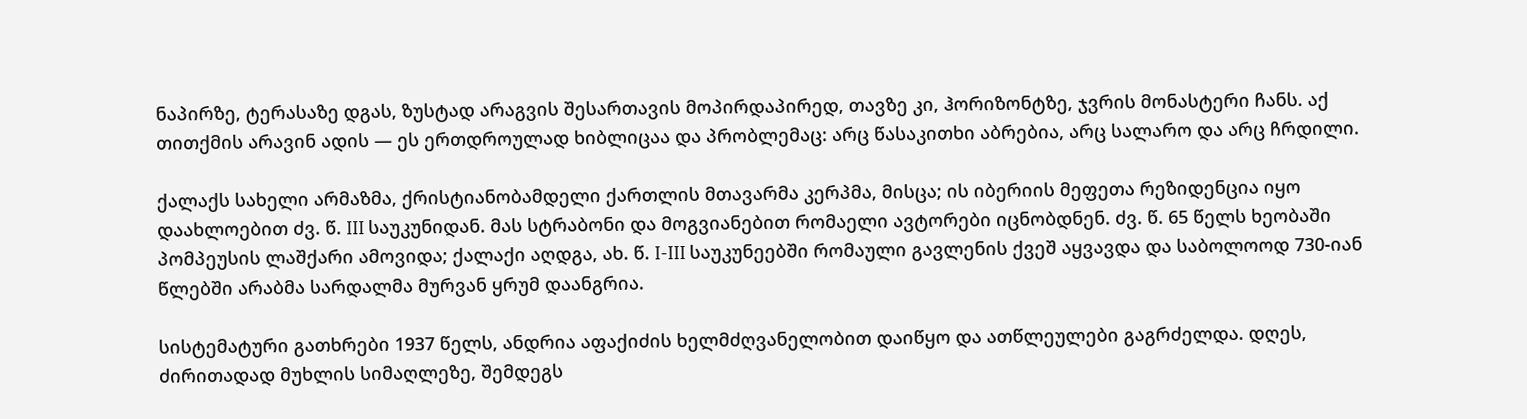ნაპირზე, ტერასაზე დგას, ზუსტად არაგვის შესართავის მოპირდაპირედ, თავზე კი, ჰორიზონტზე, ჯვრის მონასტერი ჩანს. აქ თითქმის არავინ ადის — ეს ერთდროულად ხიბლიცაა და პრობლემაც: არც წასაკითხი აბრებია, არც სალარო და არც ჩრდილი.

ქალაქს სახელი არმაზმა, ქრისტიანობამდელი ქართლის მთავარმა კერპმა, მისცა; ის იბერიის მეფეთა რეზიდენცია იყო დაახლოებით ძვ. წ. III საუკუნიდან. მას სტრაბონი და მოგვიანებით რომაელი ავტორები იცნობდნენ. ძვ. წ. 65 წელს ხეობაში პომპეუსის ლაშქარი ამოვიდა; ქალაქი აღდგა, ახ. წ. I-III საუკუნეებში რომაული გავლენის ქვეშ აყვავდა და საბოლოოდ 730-იან წლებში არაბმა სარდალმა მურვან ყრუმ დაანგრია.

სისტემატური გათხრები 1937 წელს, ანდრია აფაქიძის ხელმძღვანელობით დაიწყო და ათწლეულები გაგრძელდა. დღეს, ძირითადად მუხლის სიმაღლეზე, შემდეგს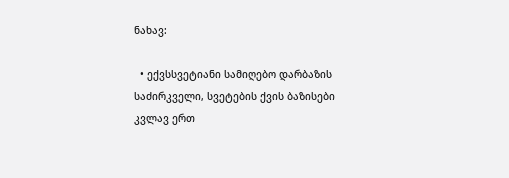ნახავ:

  • ექვსსვეტიანი სამიღებო დარბაზის საძირკველი, სვეტების ქვის ბაზისები კვლავ ერთ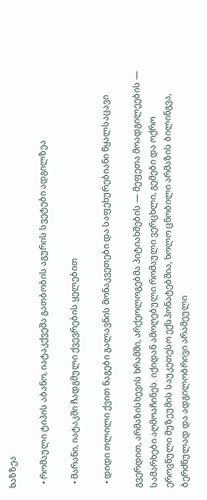ხაზზეა

  • რომაული ტიპის აბანო, იატაკქვეშა გათბობის აგურის სვეტები ადგილზეა

  • მარანი, იატაკში ჩადგმული ქვევრების ყელებით

  • დიდი თლილი ქვით ნაგები გალავნის მონაკვეთები და საფეხურებიანი წყალსაცავი

გვერდით, არმაზისხევის ხრამში, არქეოლოგებმა პიტიახშების — მეფეთა მოადგილეების — სამარხები აღმოაჩინეს. იქიდან ამოღებული რომაული ვერცხლი, გემები და ოქრო ეროვნული მუზეუმის საუკეთესო ექსპონატებშია, ხოლო ცნობილი არმაზის ბილინგვა, ბერძნულად და ადგილობრივი არამეული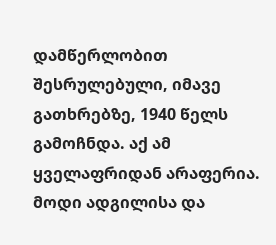დამწერლობით შესრულებული, იმავე გათხრებზე, 1940 წელს გამოჩნდა. აქ ამ ყველაფრიდან არაფერია. მოდი ადგილისა და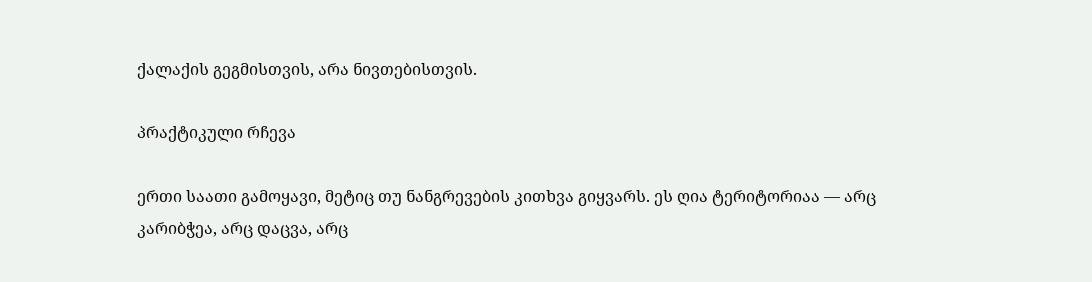ქალაქის გეგმისთვის, არა ნივთებისთვის.

პრაქტიკული რჩევა

ერთი საათი გამოყავი, მეტიც თუ ნანგრევების კითხვა გიყვარს. ეს ღია ტერიტორიაა — არც კარიბჭეა, არც დაცვა, არც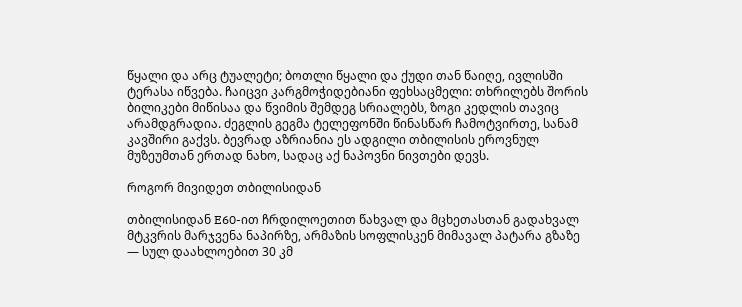წყალი და არც ტუალეტი; ბოთლი წყალი და ქუდი თან წაიღე, ივლისში ტერასა იწვება. ჩაიცვი კარგმოჭიდებიანი ფეხსაცმელი: თხრილებს შორის ბილიკები მიწისაა და წვიმის შემდეგ სრიალებს, ზოგი კედლის თავიც არამდგრადია. ძეგლის გეგმა ტელეფონში წინასწარ ჩამოტვირთე, სანამ კავშირი გაქვს. ბევრად აზრიანია ეს ადგილი თბილისის ეროვნულ მუზეუმთან ერთად ნახო, სადაც აქ ნაპოვნი ნივთები დევს.

როგორ მივიდეთ თბილისიდან

თბილისიდან E60-ით ჩრდილოეთით წახვალ და მცხეთასთან გადახვალ მტკვრის მარჯვენა ნაპირზე, არმაზის სოფლისკენ მიმავალ პატარა გზაზე — სულ დაახლოებით 30 კმ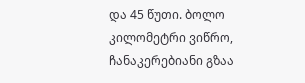და 45 წუთი. ბოლო კილომეტრი ვიწრო, ჩანაკერებიანი გზაა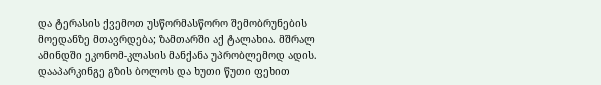და ტერასის ქვემოთ უსწორმასწორო შემობრუნების მოედანზე მთავრდება; ზამთარში აქ ტალახია. მშრალ ამინდში ეკონომ-კლასის მანქანა უპრობლემოდ ადის. დააპარკინგე გზის ბოლოს და ხუთი წუთი ფეხით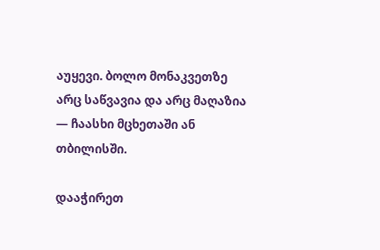აუყევი. ბოლო მონაკვეთზე არც საწვავია და არც მაღაზია — ჩაასხი მცხეთაში ან თბილისში.

დააჭირეთ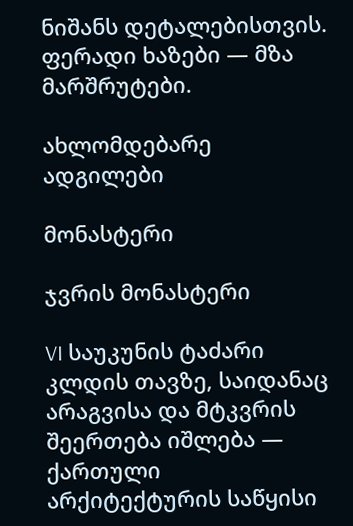ნიშანს დეტალებისთვის. ფერადი ხაზები — მზა მარშრუტები.

ახლომდებარე ადგილები

მონასტერი

ჯვრის მონასტერი

VI საუკუნის ტაძარი კლდის თავზე, საიდანაც არაგვისა და მტკვრის შეერთება იშლება — ქართული არქიტექტურის საწყისი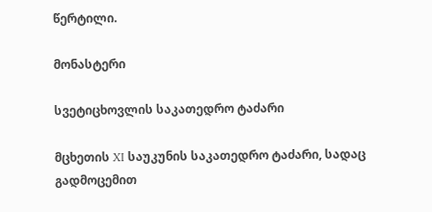წერტილი.

მონასტერი

სვეტიცხოვლის საკათედრო ტაძარი

მცხეთის XI საუკუნის საკათედრო ტაძარი, სადაც გადმოცემით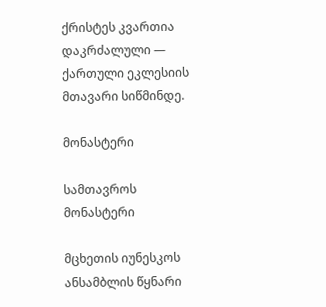ქრისტეს კვართია დაკრძალული — ქართული ეკლესიის მთავარი სიწმინდე.

მონასტერი

სამთავროს მონასტერი

მცხეთის იუნესკოს ანსამბლის წყნარი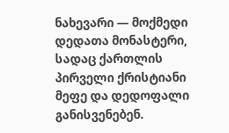ნახევარი — მოქმედი დედათა მონასტერი, სადაც ქართლის პირველი ქრისტიანი მეფე და დედოფალი განისვენებენ.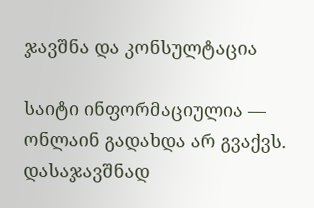ჯავშნა და კონსულტაცია

საიტი ინფორმაციულია — ონლაინ გადახდა არ გვაქვს. დასაჯავშნად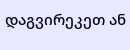დაგვირეკეთ ან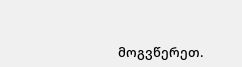მოგვწერეთ.